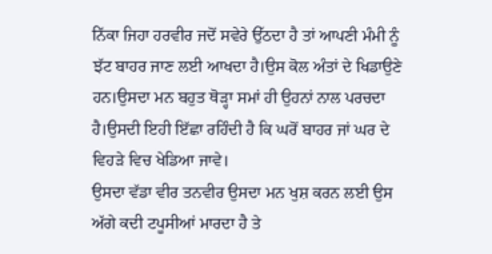ਨਿੱਕਾ ਜਿਹਾ ਹਰਵੀਰ ਜਦੋਂ ਸਵੇਰੇ ਉੱਠਦਾ ਹੈ ਤਾਂ ਆਪਣੀ ਮੰਮੀ ਨੂੰ ਝੱਟ ਬਾਹਰ ਜਾਣ ਲਈ ਆਖਦਾ ਹੈ।ਉਸ ਕੋਲ ਅੰਤਾਂ ਦੇ ਖਿਡਾਉਣੇ ਹਨ।ਉਸਦਾ ਮਨ ਬਹੁਤ ਥੋੜ੍ਹਾ ਸਮਾਂ ਹੀ ਉਹਨਾਂ ਨਾਲ ਪਰਚਦਾ ਹੈ।ਉਸਦੀ ਇਹੀ ਇੱਛਾ ਰਹਿੰਦੀ ਹੈ ਕਿ ਘਰੋਂ ਬਾਹਰ ਜਾਂ ਘਰ ਦੇ ਵਿਹੜੇ ਵਿਚ ਖੇਡਿਆ ਜਾਵੇ।
ਉਸਦਾ ਵੱਡਾ ਵੀਰ ਤਨਵੀਰ ਉਸਦਾ ਮਨ ਖੁਸ਼ ਕਰਨ ਲਈ ਉਸ ਅੱਗੇ ਕਦੀ ਟਪੂਸੀਆਂ ਮਾਰਦਾ ਹੈ ਤੇ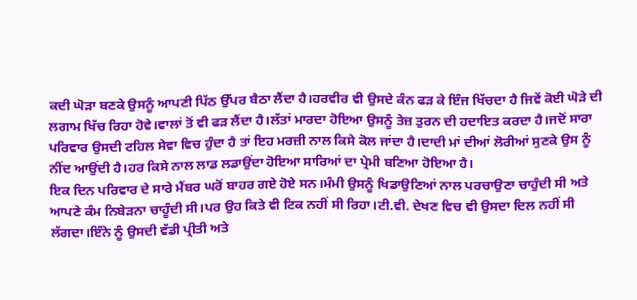ਕਦੀ ਘੋੜਾ ਬਣਕੇ ਉਸਨੂੰ ਆਪਣੀ ਪਿੱਠ ਉੱਪਰ ਬੈਠਾ ਲੈਂਦਾ ਹੈ।ਹਰਵੀਰ ਵੀ ਉਸਦੇ ਕੰਨ ਫੜ ਕੇ ਇੰਜ ਖਿੱਚਦਾ ਹੈ ਜਿਵੇਂ ਕੋਈ ਘੋੜੇ ਦੀ ਲਗਾਮ ਖਿੱਚ ਰਿਹਾ ਹੋਵੇ।ਵਾਲਾਂ ਤੋਂ ਵੀ ਫੜ ਲੈਂਦਾ ਹੈ।ਲੱਤਾਂ ਮਾਰਦਾ ਹੋਇਆ ਉਸਨੂੰ ਤੇਜ਼ ਤੁਰਨ ਦੀ ਹਦਾਇਤ ਕਰਦਾ ਹੈ।ਜਦੋਂ ਸਾਰਾ ਪਰਿਵਾਰ ਉਸਦੀ ਟਹਿਲ ਸੇਵਾ ਵਿਚ ਹੁੰਦਾ ਹੈ ਤਾਂ ਇਹ ਮਰਜ਼ੀ ਨਾਲ ਕਿਸੇ ਕੋਲ ਜਾਂਦਾ ਹੈ।ਦਾਦੀ ਮਾਂ ਦੀਆਂ ਲੋਰੀਆਂ ਸੁਣਕੇ ਉਸ ਨੂੰ ਨੀਂਦ ਆਉਂਦੀ ਹੈ।ਹਰ ਕਿਸੇ ਨਾਲ ਲਾਡ ਲਡਾਉਂਦਾ ਹੋਇਆ ਸਾਰਿਆਂ ਦਾ ਪ੍ਰੇਮੀ ਬਣਿਆ ਹੋਇਆ ਹੈ।
ਇਕ ਦਿਨ ਪਰਿਵਾਰ ਦੇ ਸਾਰੇ ਮੈਂਬਰ ਘਰੋਂ ਬਾਹਰ ਗਏ ਹੋਏ ਸਨ।ਮੰਮੀ ਉਸਨੂੰ ਖਿਡਾਉਣਿਆਂ ਨਾਲ ਪਰਚਾਉਣਾ ਚਾਹੁੰਦੀ ਸੀ ਅਤੇ ਆਪਣੇ ਕੰਮ ਨਿਬੇੜਨਾ ਚਾਹੂੰਦੀ ਸੀ।ਪਰ ਉਹ ਕਿਤੇ ਵੀ ਟਿਕ ਨਹੀਂ ਸੀ ਰਿਹਾ।ਟੀ.ਵੀ. ਦੇਖਣ ਵਿਚ ਵੀ ਉਸਦਾ ਦਿਲ ਨਹੀਂ ਸੀ ਲੱਗਦਾ।ਇੰਨੇ ਨੂੰ ਉਸਦੀ ਵੱਡੀ ਪ੍ਰੀਤੀ ਅਤੇ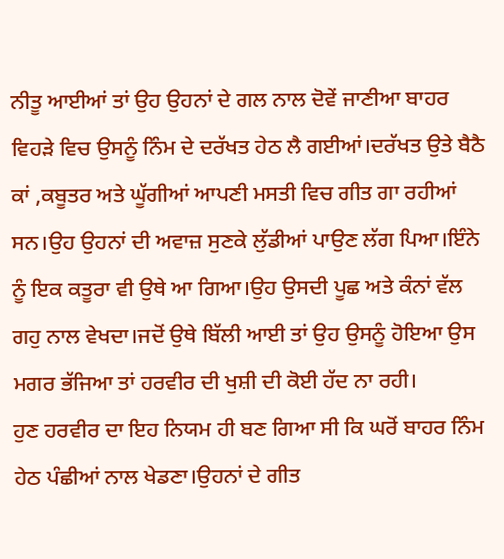ਨੀਤੂ ਆਈਆਂ ਤਾਂ ਉਹ ਉਹਨਾਂ ਦੇ ਗਲ ਨਾਲ ਦੋਵੇਂ ਜਾਣੀਆ ਬਾਹਰ ਵਿਹੜੇ ਵਿਚ ਉਸਨੂੰ ਨਿੰਮ ਦੇ ਦਰੱਖਤ ਹੇਠ ਲੈ ਗਈਆਂ।ਦਰੱਖਤ ਉਤੇ ਬੈਠੈ ਕਾਂ ,ਕਬੂਤਰ ਅਤੇ ਘੂੱਗੀਆਂ ਆਪਣੀ ਮਸਤੀ ਵਿਚ ਗੀਤ ਗਾ ਰਹੀਆਂ ਸਨ।ਉਹ ਉਹਨਾਂ ਦੀ ਅਵਾਜ਼ ਸੁਣਕੇ ਲੁੱਡੀਆਂ ਪਾਉਣ ਲੱਗ ਪਿਆ।ਇੰਨੇ ਨੂੰ ਇਕ ਕਤੂਰਾ ਵੀ ਉਥੇ ਆ ਗਿਆ।ਉਹ ਉਸਦੀ ਪੂਛ ਅਤੇ ਕੰਨਾਂ ਵੱਲ ਗਹੁ ਨਾਲ ਵੇਖਦਾ।ਜਦੋਂ ਉਥੇ ਬਿੱਲੀ ਆਈ ਤਾਂ ਉਹ ਉਸਨੂੰ ਹੋਇਆ ਉਸ ਮਗਰ ਭੱਜਿਆ ਤਾਂ ਹਰਵੀਰ ਦੀ ਖੁਸ਼ੀ ਦੀ ਕੋਈ ਹੱਦ ਨਾ ਰਹੀ।
ਹੁਣ ਹਰਵੀਰ ਦਾ ਇਹ ਨਿਯਮ ਹੀ ਬਣ ਗਿਆ ਸੀ ਕਿ ਘਰੋਂ ਬਾਹਰ ਨਿੰਮ ਹੇਠ ਪੰਛੀਆਂ ਨਾਲ ਖੇਡਣਾ।ਉਹਨਾਂ ਦੇ ਗੀਤ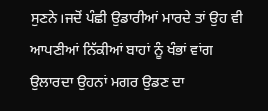ਸੁਣਨੇ।ਜਦੋਂ ਪੰਛੀ ਉਡਾਰੀਆਂ ਮਾਰਦੇ ਤਾਂ ਉਹ ਵੀ ਆਪਣੀਆਂ ਨਿੱਕੀਆਂ ਬਾਹਾਂ ਨੂੰ ਖੰਭਾਂ ਵਾਂਗ ਉਲਾਰਦਾ ਉਹਨਾਂ ਮਗਰ ਉਡਣ ਦਾ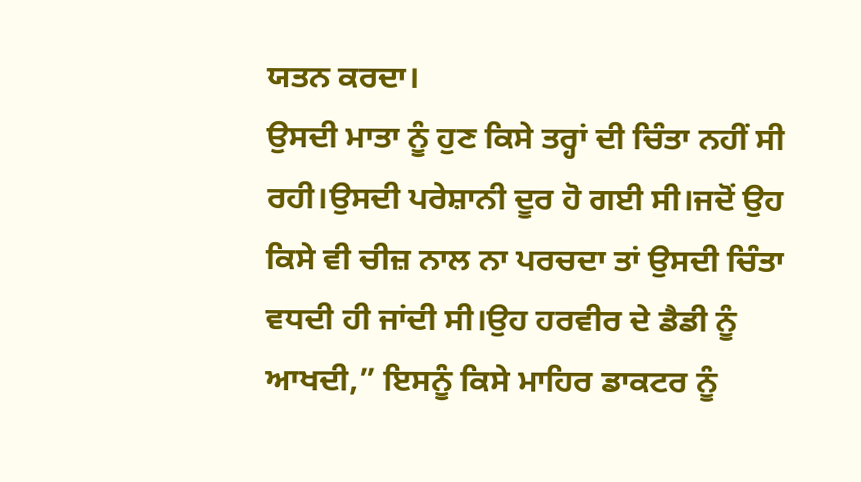ਯਤਨ ਕਰਦਾ।
ਉਸਦੀ ਮਾਤਾ ਨੂੰ ਹੁਣ ਕਿਸੇ ਤਰ੍ਹਾਂ ਦੀ ਚਿੰਤਾ ਨਹੀਂ ਸੀ ਰਹੀ।ਉਸਦੀ ਪਰੇਸ਼ਾਨੀ ਦੂਰ ਹੋ ਗਈ ਸੀ।ਜਦੋਂ ਉਹ ਕਿਸੇ ਵੀ ਚੀਜ਼ ਨਾਲ ਨਾ ਪਰਚਦਾ ਤਾਂ ਉਸਦੀ ਚਿੰਤਾ ਵਧਦੀ ਹੀ ਜਾਂਦੀ ਸੀ।ਉਹ ਹਰਵੀਰ ਦੇ ਡੈਡੀ ਨੂੰ ਆਖਦੀ,” ਇਸਨੂੰ ਕਿਸੇ ਮਾਹਿਰ ਡਾਕਟਰ ਨੂੰ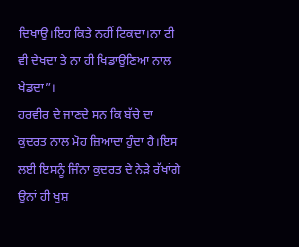ਦਿਖਾਉ।ਇਹ ਕਿਤੇ ਨਹੀਂ ਟਿਕਦਾ।ਨਾ ਟੀ ਵੀ ਦੇਖਦਾ ਤੇ ਨਾ ਹੀ ਖਿਡਾਉਣਿਆ ਨਾਲ ਖੇਡਦਾ”।
ਹਰਵੀਰ ਦੇ ਜਾਣਦੇ ਸਨ ਕਿ ਬੱਚੇ ਦਾ ਕੁਦਰਤ ਨਾਲ ਮੋਹ ਜ਼ਿਆਦਾ ਹੁੰਦਾ ਹੈ।ਇਸ ਲਈ ਇਸਨੂੰ ਜਿੰਨਾ ਕੁਦਰਤ ਦੇ ਨੇੜੇ ਰੱਖਾਂਗੇ ਉਨਾਂ ਹੀ ਖੁਸ਼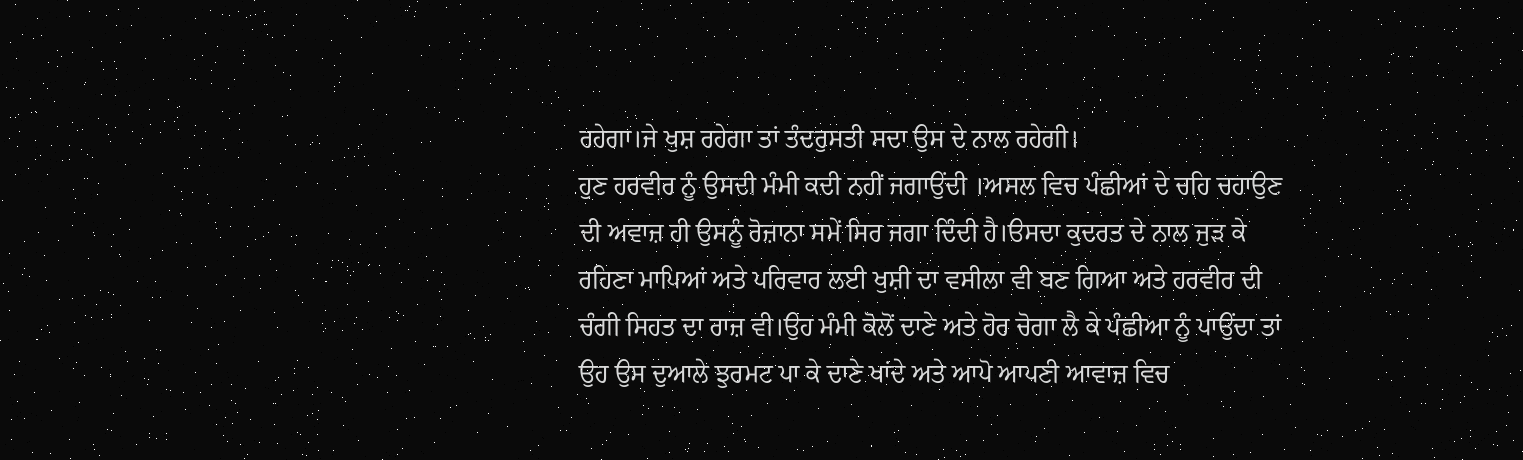ਰਹੇਗਾ।ਜੇ ਖੁਸ਼ ਰਹੇਗਾ ਤਾਂ ਤੰਦਰੁਸਤੀ ਸਦਾ ਉਸ ਦੇ ਨਾਲ ਰਹੇਗੀ।
ਹੁਣ ਹਰਵੀਰ ਨੂੰ ਉਸਦੀ ਮੰਮੀ ਕਦੀ ਨਹੀਂ ਜਗਾਉਂਦੀ ।ਅਸਲ ਵਿਚ ਪੰਛੀਆਂ ਦੇ ਚਹਿ ਚਹਾਉਣ ਦੀ ਅਵਾਜ਼ ਹੀ ਉਸਨੂੰ ਰੋਜ਼ਾਨਾ ਸਮੇਂ ਸਿਰ ਜਗਾ ਦਿੰਦੀ ਹੈ।ੳਸਦਾ ਕੁਦਰਤ ਦੇ ਨਾਲ ਜੁੜ ਕੇ ਰਹਿਣਾ ਮਾਪਿਆਂ ਅਤੇ ਪਰਿਵਾਰ ਲਈ ਖੁਸ਼ੀ ਦਾ ਵਸੀਲਾ ਵੀ ਬਣ ਗਿਆ ਅਤੇ ਹਰਵੀਰ ਦੀ ਚੰਗੀ ਸਿਹਤ ਦਾ ਰਾਜ਼ ਵੀ।ਉਹ ਮੰਮੀ ਕੋਲੋਂ ਦਾਣੇ ਅਤੇ ਹੋਰ ਚੋਗਾ ਲੈ ਕੇ ਪੰਛੀਆ ਨੂੰ ਪਾਉਂਦਾ ਤਾਂ ਉਹ ਉਸ ਦੁਆਲੇ ਝੁਰਮਟ ਪਾ ਕੇ ਦਾਣੇ ਖਾਂਦੇ ਅਤੇ ਆਪੋ ਆਪਣੀ ਆਵਾਜ਼ ਵਿਚ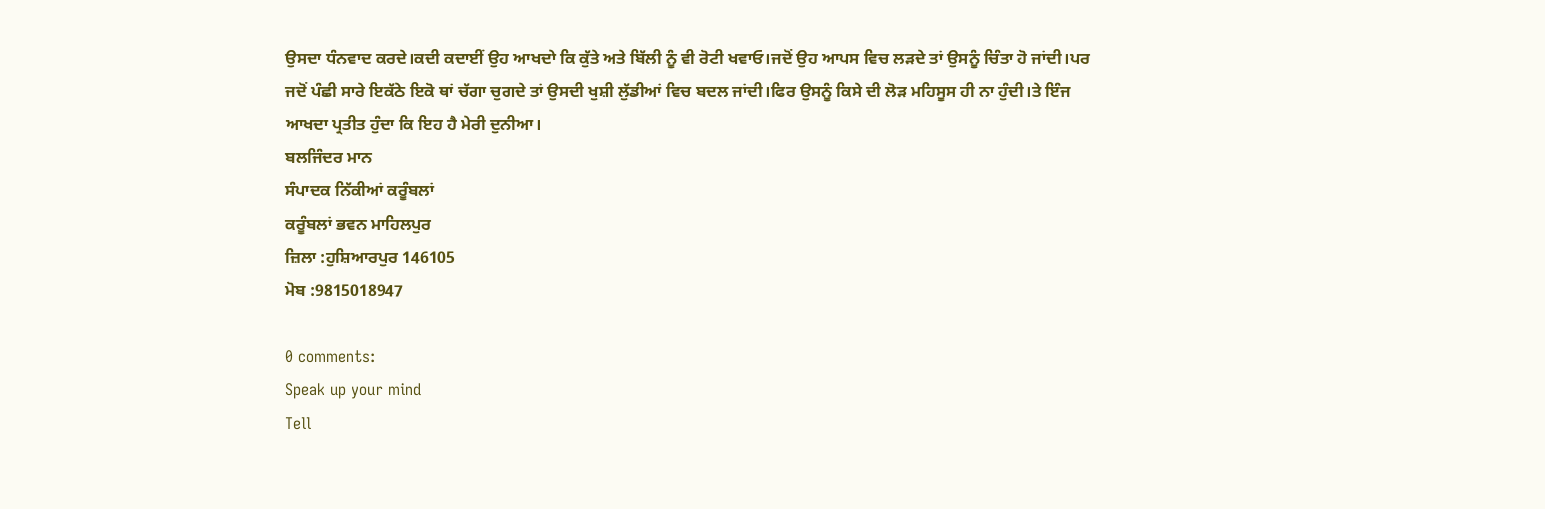ਉਸਦਾ ਧੰਨਵਾਦ ਕਰਦੇ।ਕਦੀ ਕਦਾਈਂ ਉਹ ਆਖਦਾੇ ਕਿ ਕੁੱਤੇ ਅਤੇ ਬਿੱਲੀ ਨੂੰ ਵੀ ਰੋਟੀ ਖਵਾਓ।ਜਦੋਂ ਉਹ ਆਪਸ ਵਿਚ ਲੜਦੇ ਤਾਂ ਉਸਨੂੰ ਚਿੰਤਾ ਹੋ ਜਾਂਦੀ।ਪਰ ਜਦੋਂ ਪੰਛੀ ਸਾਰੇ ਇਕੱਠੇ ਇਕੋ ਥਾਂ ਚੱਗਾ ਚੁਗਦੇ ਤਾਂ ਉਸਦੀ ਖੁਸ਼ੀ ਲੁੱਡੀਆਂ ਵਿਚ ਬਦਲ ਜਾਂਦੀ।ਫਿਰ ਉਸਨੂੰ ਕਿਸੇ ਦੀ ਲੋੜ ਮਹਿਸੂਸ ਹੀ ਨਾ ਹੁੰਦੀ।ਤੇ ਇੰਜ ਆਖਦਾ ਪ੍ਰਤੀਤ ਹੁੰਦਾ ਕਿ ਇਹ ਹੈ ਮੇਰੀ ਦੁਨੀਆ।
ਬਲਜਿੰਦਰ ਮਾਨ
ਸੰਪਾਦਕ ਨਿੱਕੀਆਂ ਕਰੂੰਬਲਾਂ
ਕਰੂੰਬਲਾਂ ਭਵਨ ਮਾਹਿਲਪੁਰ
ਜ਼ਿਲਾ :ਹੁਸ਼ਿਆਰਪੁਰ 146105
ਮੋਬ :9815018947

0 comments:
Speak up your mind
Tell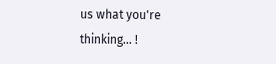us what you're thinking... !